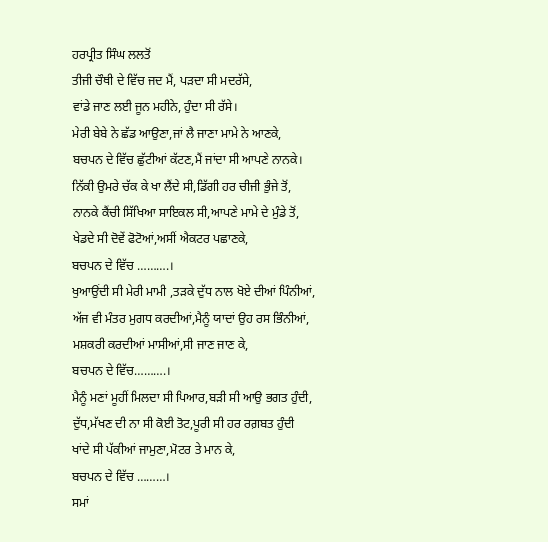ਹਰਪ੍ਰੀਤ ਸਿੰਘ ਲਲਤੋਂ
ਤੀਜੀ ਚੌਥੀ ਦੇ ਵਿੱਚ ਜਦ ਮੈਂ, ਪੜਦਾ ਸੀ ਮਦਰੱਸੇ,
ਵਾਂਡੇ ਜਾਣ ਲਈ ਜੂਨ ਮਹੀਨੇ, ਹੁੰਦਾ ਸੀ ਰੱਸੇ।
ਮੇਰੀ ਬੇਬੇ ਨੇ ਛੱਡ ਆਉਣਾ,ਜਾਂ ਲੈ ਜਾਣਾ ਮਾਮੇ ਨੇ ਆਣਕੇ,
ਬਚਪਨ ਦੇ ਵਿੱਚ ਛੁੱਟੀਆਂ ਕੱਟਣ,ਮੈਂ ਜਾਂਦਾ ਸੀ ਆਪਣੇ ਨਾਨਕੇ।
ਨਿੱਕੀ ਉਮਰੇ ਚੱਕ ਕੇ ਖਾ ਲੈਂਦੇ ਸੀ,ਡਿੱਗੀ ਹਰ ਚੀਜੀ ਭੁੰਜੇ ਤੋਂ,
ਨਾਨਕੇ ਕੈਂਚੀ ਸਿੱਖਿਆ ਸਾਇਕਲ ਸੀ,ਆਪਣੇ ਮਾਮੇ ਦੇ ਮੁੰਡੇ ਤੋਂ,
ਖੇਡਦੇ ਸੀ ਦੋਵੇਂ ਫੋਟੋਆਂ,ਅਸੀਂ ਐਕਟਰ ਪਛਾਣਕੇ,
ਬਚਪਨ ਦੇ ਵਿੱਚ ……….।
ਖੁਆਉਂਦੀ ਸੀ ਮੇਰੀ ਮਾਮੀ ,ਤੜਕੇ ਦੁੱਧ ਨਾਲ ਖੋਏ ਦੀਆਂ ਪਿੰਨੀਆਂ,
ਅੱਜ ਵੀ ਮੰਤਰ ਮੁਗਧ ਕਰਦੀਆਂ,ਮੈਨੂੰ ਯਾਦਾਂ ਉਹ ਰਸ ਭਿੰਨੀਆਂ,
ਮਸ਼ਕਰੀ ਕਰਦੀਆਂ ਮਾਸੀਆਂ,ਸੀ ਜਾਣ ਜਾਣ ਕੇ,
ਬਚਪਨ ਦੇ ਵਿੱਚ……….।
ਮੈਨੂੰ ਮਣਾਂ ਮੂਹੀਂ ਮਿਲਦਾ ਸੀ ਪਿਆਰ,ਬੜੀ ਸੀ ਆਉ ਭਗਤ ਹੁੰਦੀ,
ਦੁੱਧ,ਮੱਖਣ ਦੀ ਨਾ ਸੀ ਕੋਈ ਤੋਟ,ਪੂਰੀ ਸੀ ਹਰ ਰਗ਼ਬਤ ਹੁੰਦੀ
ਖਾਂਦੇ ਸੀ ਪੱਕੀਆਂ ਜਾਮੁਣਾ,ਮੋਟਰ ਤੇ ਮਾਨ ਕੇ,
ਬਚਪਨ ਦੇ ਵਿੱਚ ………।
ਸਮਾਂ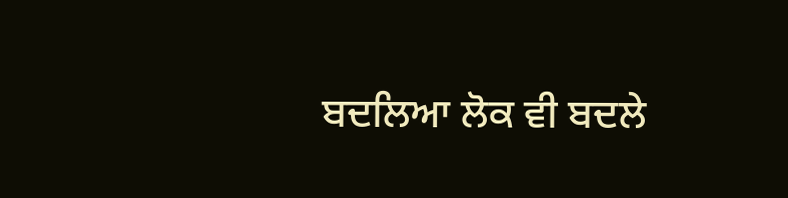ਬਦਲਿਆ ਲੋਕ ਵੀ ਬਦਲੇ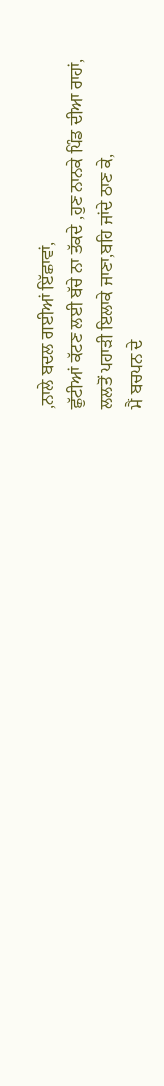,ਨਾਲੇ ਬਦਲ ਗਈਆਂ ਇੱਛਾਵਾਂ,
ਛੁੱਟੀਆਂ ਕੱਟਣ ਲਈ ਬੱਚੇ ਨਾ ਤੱਕਦੇ ,ਹੁਣ ਨਾਨਕੇ ਪਿੰਡ ਦੀਆ ਰਾਹਾਂ,
ਲਲਤੋਂ ਪਹਾੜੀ ਇਲਾਕੇ ਜਾਣਾ,ਬਹਿ ਜਾਂਦੇ ਠਾਣ ਕੇ,
ਮੈਂ ਬਚਪਨ ਦੇ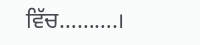ਵਿੱਚ……….।